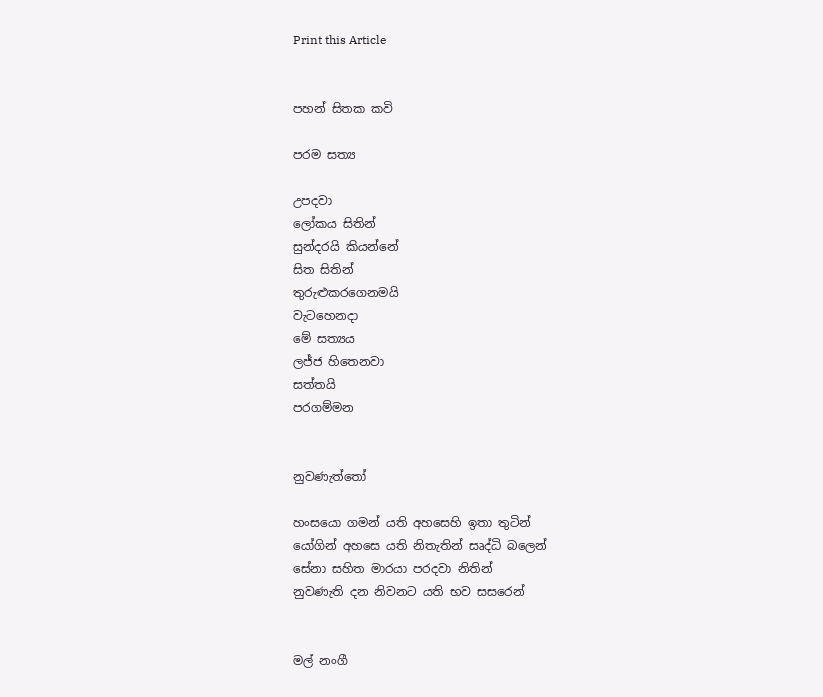Print this Article


පහන් සිතක කවි

පරම සත්‍ය

උපදවා
ලෝකය සිතින්
සුන්දරයි කියන්නේ
සිත සිතින්
තුරුළුකරගෙනමයි
වැටහෙනදා
මේ සත්‍යය
ලජ්ජ හිතෙනවා
සත්තයි
පරගම්මන


නුවණැත්තෝ

හංසයො ගමන් යති අහසෙහි ඉතා තුටින්
යෝගින් අහසෙ යති නිතැතින් සෘද්ධි බලෙන්
සේනා සහිත මාරයා පරදවා නිතින්
නුවණැති දන නිවනට යති භව සසරෙන්


මල් නංගී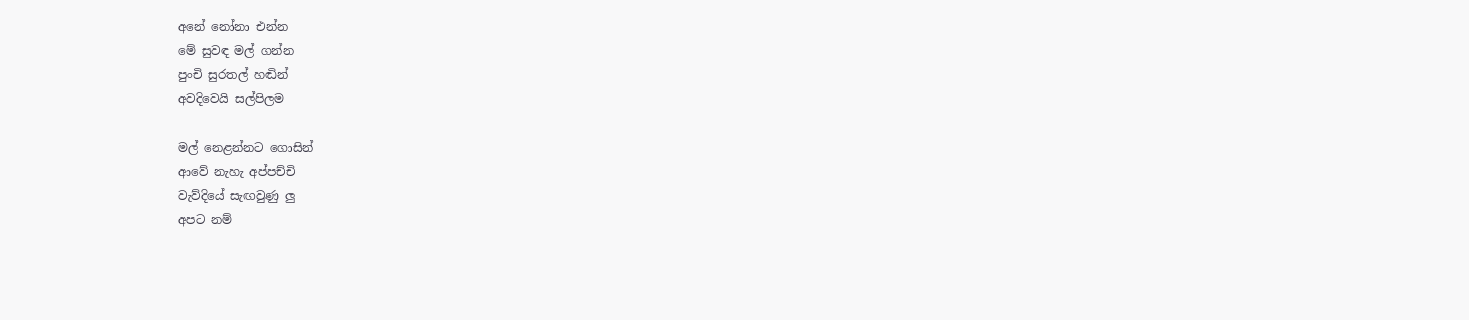අනේ නෝනා එන්න
මේ සුවඳ මල් ගන්න
පුංචි සුරතල් හඬින්
අවදිවෙයි සල්පිලම

මල් නෙළන්නට ගොසින්
ආවේ නැහැ අප්පච්චි
වැව්දියේ සැඟවුණු ලු
අපට නම්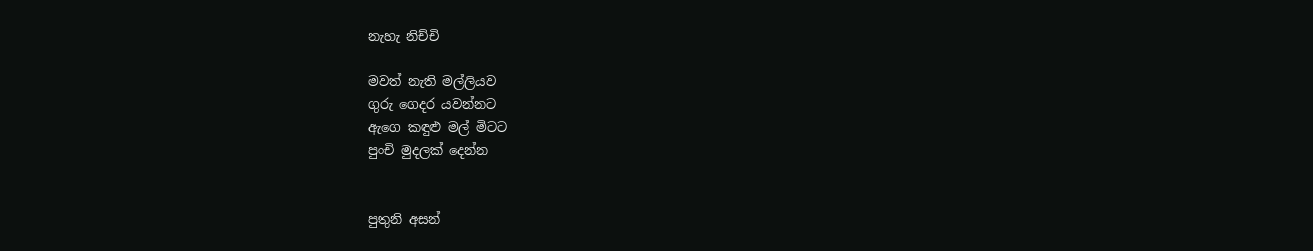නැහැ නිච්චි

මවත් නැති මල්ලියව
ගුරු ගෙදර යවන්නට
ඇගෙ කඳුළු මල් මිටට
පුංචි මුදලක් දෙන්න


පුතුනි අසන්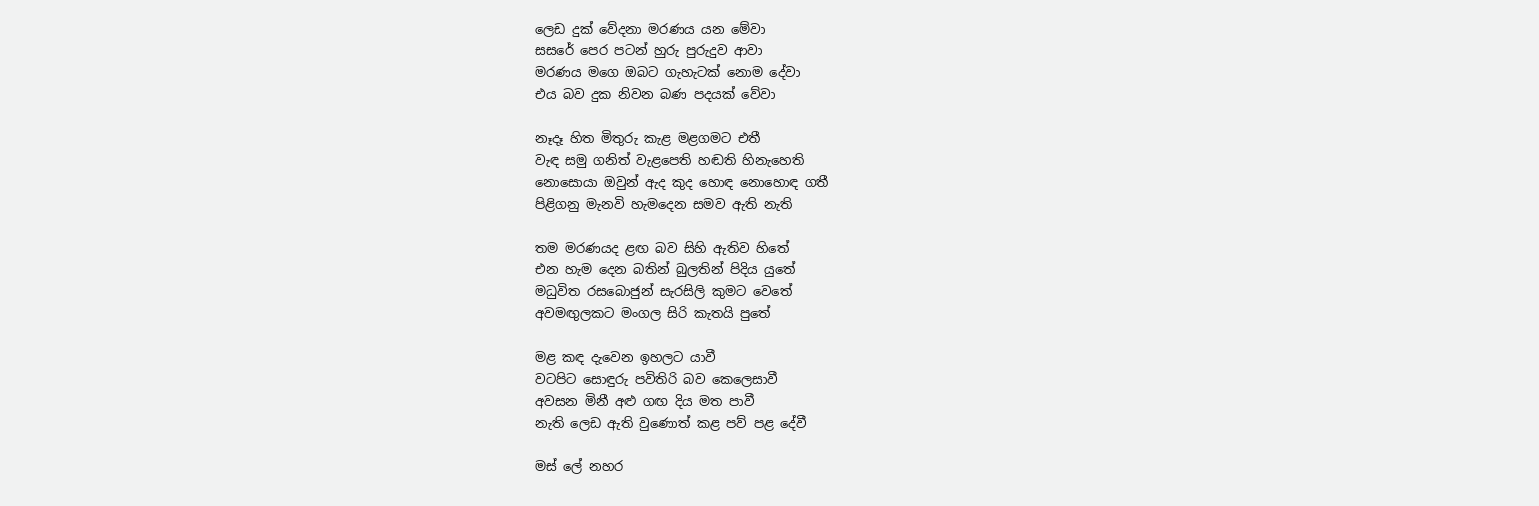ලෙඩ දුක් වේදනා මරණය යන මේවා
සසරේ පෙර පටන් හුරු පුරුදුව ආවා
මරණය මගෙ ඔබට ගැහැටක් නොම දේවා
එය බව දුක නිවන බණ පදයක් වේවා

නෑදෑ හිත මිතුරු කැළ මළගමට එතී
වැඳ සමු ගනිත් වැළපෙති හඬති හිනැහෙති
නොසොයා ඔවුන් ඇද කුද හොඳ නොහොඳ ගතී
පිළිගනු මැනවි හැමදෙන සමව ඇති නැති

තම මරණයද ළඟ බව සිහි ඇතිව හිතේ
එන හැම දෙන බතින් බුලතින් පිදිය යුතේ
මධුවිත රසබොජුන් සැරසිලි කුමට වෙතේ
අවමඟුලකට මංගල සිරි කැතයි පුතේ

මළ කඳ දැවෙන ඉහලට යාවී
වටපිට සොඳුරු පවිතිරි බව කෙලෙසාවී
අවසන මිනී අළු ගඟ දිය මත පාවී
නැති ලෙඩ ඇති වුණොත් කළ පව් පළ දේවී

මස් ලේ නහර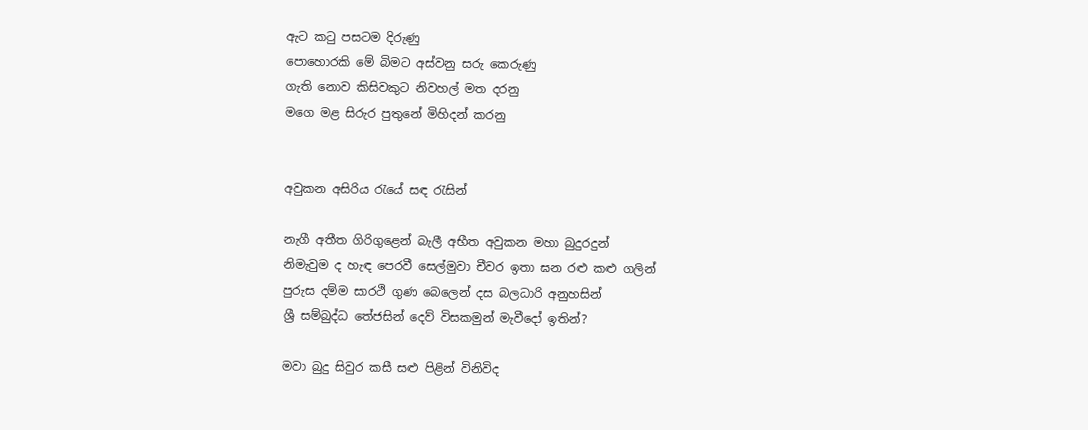ඇට කටු පසටම දිරුණු
පොහොරකි මේ බිමට අස්වනු සරු කෙරුණු
ගැති නොව කිසිවකුට නිවහල් මත දරනු
මගෙ මළ සිරුර පුතුනේ මිහිදන් කරනු


අවුකන අසිරිය රැයේ සඳ රැසින්

නැගී අතීත ගිරිගුළෙන් බැලී අභීත අවුකන මහා බුදුරදුන්
නිමැවුම ද හැඳ පෙරවී සෙල්මුවා චීවර ඉතා ඝන රළු කළු ගලින්
පුරුස දම්ම සාරථි ගුණ බෙලෙන් දස බලධාරි අනුහසින්
ශ්‍රී සම්බුද්ධ තේජසින් දෙව් විසකමුන් මැවීදෝ ඉතින්?

මවා බුදු සිවුර කසී සළු පිළින් විනිවිද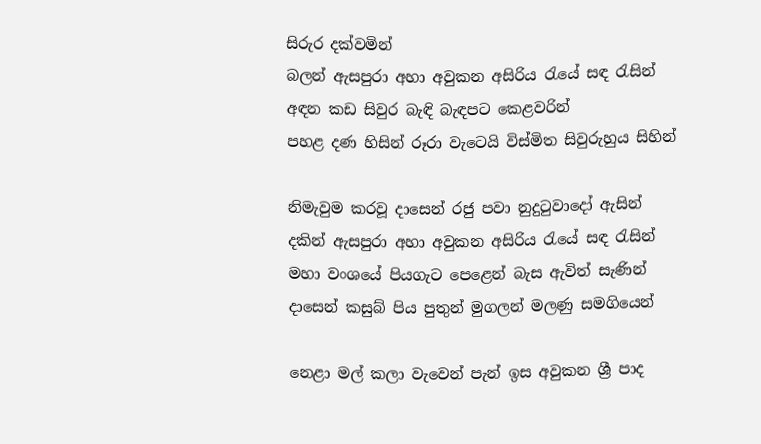සිරුර දක්වමින්
බලන් ඇසපුරා අහා අවුකන අසිරිය රැයේ සඳ රැසින්
අඳන කඩ සිවුර බැඳි බැඳපට කෙළවරින්
පහළ දණ හිසින් රූරා වැටෙයි විස්මිත සිවුරුහුය සිහින්

නිමැවුම කරවූ දාසෙන් රජු පවා නුදුටුවාදෝ ඇසින්
දකින් ඇසපුරා අහා අවුකන අසිරිය රැයේ සඳ රැසින්
මහා වංශයේ පියගැට පෙළෙන් බැස ඇවිත් සැණින්
දාසෙන් කසුබ් පිය පුතුන් මුගලන් මලණු සමගියෙන්

නෙළා මල් කලා වැවෙන් පැන් ඉස අවුකන ශ්‍රී පාද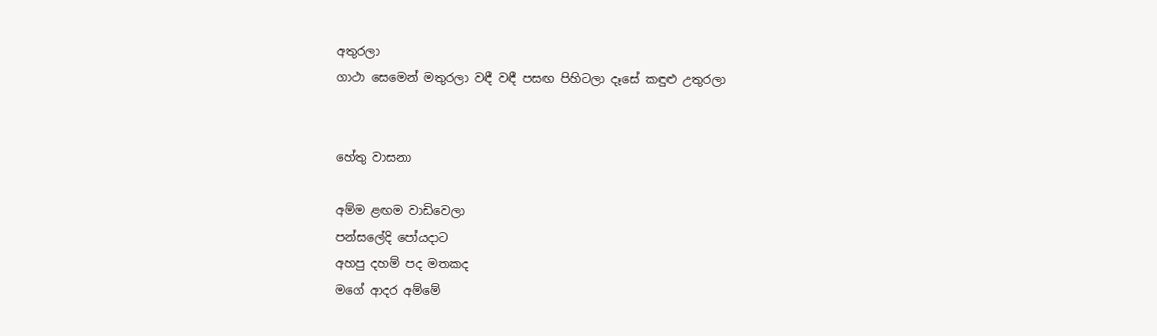අතුරලා
ගාථා සෙමෙන් මතුරලා වඳී වඳී පසඟ පිහිටලා දෑසේ කඳුළු උතුරලා


හේතු වාසනා

අම්ම ළඟම වාඩිවෙලා
පන්සලේදි පෝයදාට
අහපු දහම් පද මතකද
මගේ ආදර අම්මේ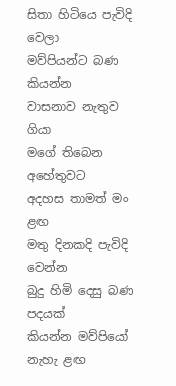සිතා හිටියෙ පැවිදි වෙලා
මව්පියන්ට බණ කියන්න
වාසනාව නැතුව ගියා
මගේ තිබෙන අහේතුවට
අදහස තාමත් මං ළඟ
මතු දිනකදි පැවිදි වෙන්න
බුදු හිමි දෙසු බණ පදයක්
කියන්න මව්පියෝ නැහැ ළඟ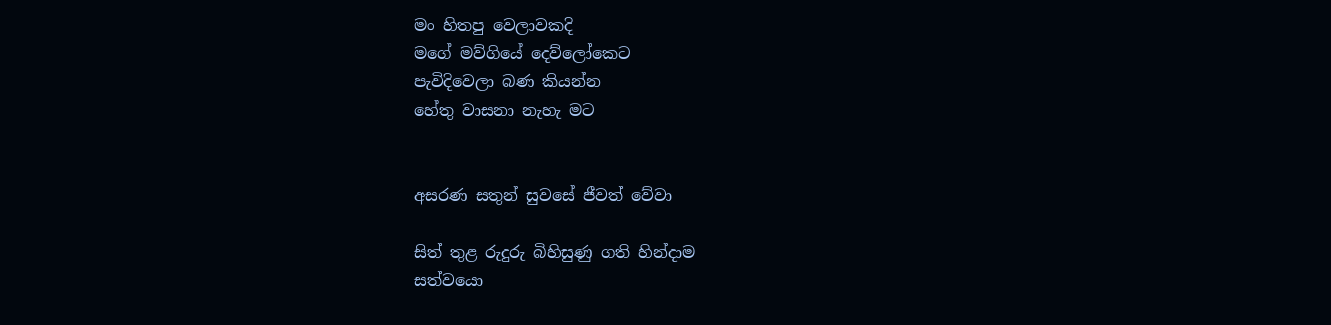මං හිතපු වෙලාවකදි
මගේ මව්ගියේ දෙව්ලෝකෙට
පැවිදිවෙලා බණ කියන්න
හේතු වාසනා නැහැ මට


අසරණ සතුන් සුවසේ ජීවත් වේවා

සිත් තුළ රුදුරු බිහිසුණු ගති හින්දාම
සත්වයො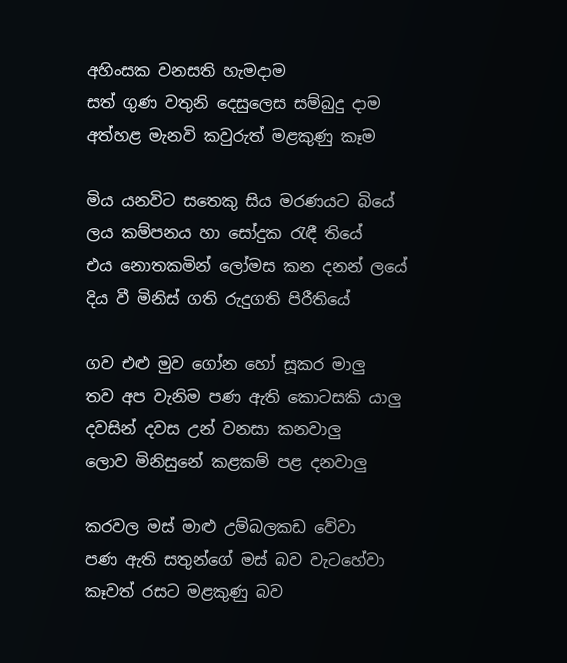අහිංසක වනසති හැමදාම
සත් ගුණ වතුනි දෙසුලෙස සම්බුදු දාම
අත්හළ මැනවි කවුරුත් මළකුණු කෑම

මිය යනවිට සතෙකු සිය මරණයට බියේ
ලය කම්පනය හා සෝදුක රැඳී තියේ
එය නොතකමින් ලෝමස කන දනන් ලයේ
දිය වී මිනිස් ගති රුදුගති පිරීතියේ

ගව එළු මුව ගෝන හෝ සූකර මාලු
තව අප වැනිම පණ ඇති කොටසකි යාලු
දවසින් දවස උන් වනසා කනවාලු
ලොව මිනිසුනේ කළකම් පළ දනවාලු

කරවල මස් මාළු උම්බලකඩ වේවා
පණ ඇති සතුන්ගේ මස් බව වැටහේවා
කෑවත් රසට මළකුණු බව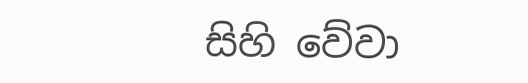සිහි වේවා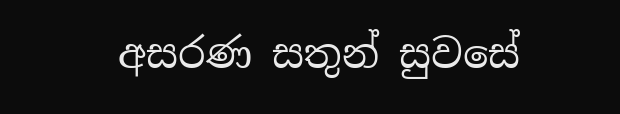අසරණ සතුන් සුවසේ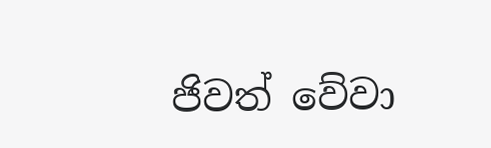ජිවත් වේවා